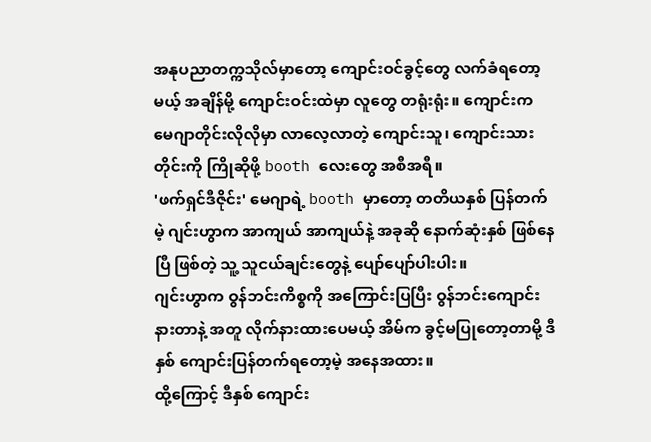အနုပညာတက္ကသိုလ်မှာတော့ ကျောင်းဝင်ခွင့်တွေ လက်ခံရတော့မယ့် အချိန်မို့ ကျောင်းဝင်းထဲမှာ လူတွေ တရုံးရုံး။ ကျောင်းက မေဂျာတိုင်းလိုလိုမှာ လာလေ့လာတဲ့ ကျောင်းသူ၊ ကျောင်းသားတိုင်းကို ကြိုဆိုဖို့ booth လေးတွေ အစီအရီ။
'ဖက်ရှင်ဒီဇိုင်း' မေဂျာရဲ့ booth မှာတော့ တတိယနှစ် ပြန်တက်မဲ့ ဂျင်းဟွာက အာကျယ် အာကျယ်နဲ့ အခုဆို နောက်ဆုံးနှစ် ဖြစ်နေပြီ ဖြစ်တဲ့ သူ့ သူငယ်ချင်းတွေနဲ့ ပျော်ပျော်ပါးပါး။
ဂျင်းဟွာက ဝွန်ဘင်းကိစ္စကို အကြောင်းပြပြီး ဝွန်ဘင်းကျောင်းနားတာနဲ့ အတူ လိုက်နားထားပေမယ့် အိမ်က ခွင့်မပြုတော့တာမို့ ဒီနှစ် ကျောင်းပြန်တက်ရတော့မဲ့ အနေအထား။
ထို့ကြောင့် ဒီနှစ် ကျောင်း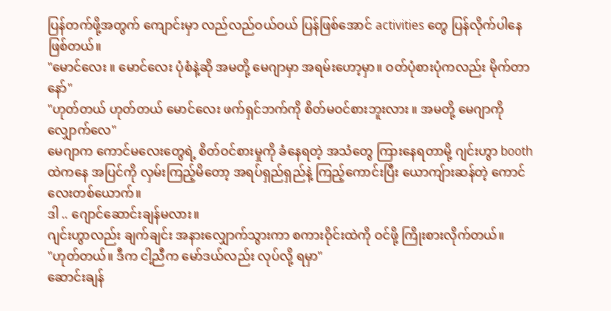ပြန်တက်ဖို့အတွက် ကျောင်းမှာ လည်လည်ဝယ်ဝယ် ပြန်ဖြစ်အောင် activities တွေ ပြန်လိုက်ပါနေဖြစ်တယ်။
"မောင်လေး ။ မောင်လေး ပုံစံနဲ့ဆို အမတို့ မေဂျာမှာ အရမ်းဟော့မှာ။ ဝတ်ပုံစားပုံကလည်း မိုက်တာနော်"
"ဟုတ်တယ် ဟုတ်တယ် မောင်လေး ဖက်ရှင်ဘက်ကို စိတ်မဝင်စားဘူးလား ။ အမတို့ မေဂျာကို လျှောက်လေ"
မေဂျာက ကောင်မလေးတွေရဲ့ စိတ်ဝင်စားမှုကို ခံနေရတဲ့ အသံတွေ ကြားနေရတာမို့ ဂျင်းဟွာ booth ထဲကနေ အပြင်ကို လှမ်းကြည့်မိတော့ အရပ်ရှည်ရှည်နဲ့ ကြည့်ကောင်းပြီး ယောကျ်ားဆန်တဲ့ ကောင်လေးတစ်ယောက်။
ဒါ .. ဂျောင်ဆောင်းချန်မလား။
ဂျင်းဟွာလည်း ချက်ချင်း အနားလျှောက်သွားကာ စကားဝိုင်းထဲကို ဝင်ဖို့ ကြိုးစားလိုက်တယ်။
"ဟုတ်တယ်။ ဒီက ငါ့ညီက မော်ဒယ်လည်း လုပ်လို့ ရမှာ"
ဆောင်းချန်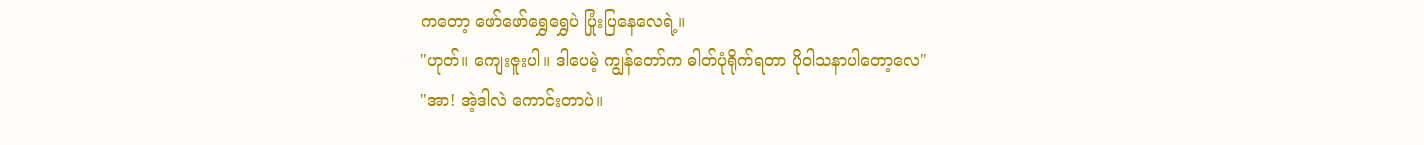ကတော့ ဖော်ဖော်ရွှေရွှေပဲ ပြုံးပြနေလေရဲ့။
"ဟုတ်။ ကျေးဇူးပါ။ ဒါပေမဲ့ ကျွန်တော်က ဓါတ်ပုံရိုက်ရတာ ပိုဝါသနာပါတော့လေ"
"အာ! အဲ့ဒါလဲ ကောင်းတာပဲ။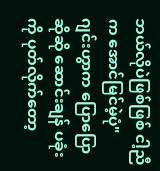ဘယ်လိုပဲဖြစ်ဖြစ် ငါ့ညီက အောင်မြင်မဲ့ပုံ"
ဂျင်းဟွာက ပြောပြောဆိုဆို ဆောင်းချန် ပခုံးကို ပုတ်လိုက်တော့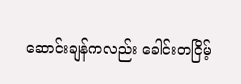ဆောင်းချန်ကလည်း ခေါင်းတငြိမ့်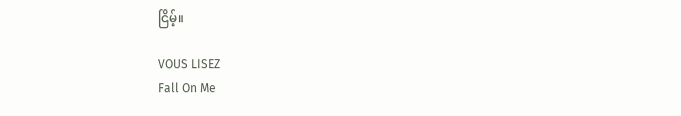ငြိမ့်။

VOUS LISEZ
Fall On Me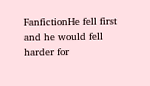FanfictionHe fell first and he would fell harder for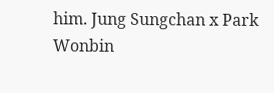him. Jung Sungchan x Park Wonbin